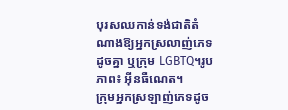បុរសឈកាន់ទង់ជាតិតំណាងឱ្យអ្នកស្រលាញ់ភេទដូចគ្នា ឬក្រុម LGBTQ។រូបភាព៖ អ៊ីនធឺណេត។
ក្រុមអ្នកស្រឡាញ់ភេទដូច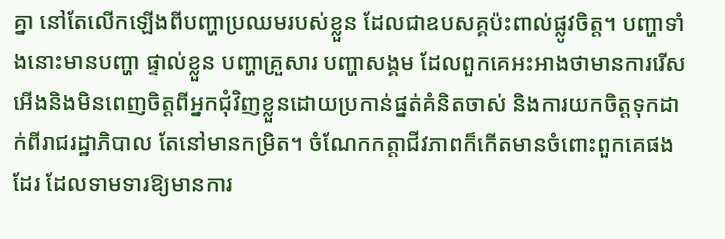គ្នា នៅតែលើកឡើងពីបញ្ហាប្រឈមរបស់ខ្លួន ដែលជាឧបសគ្គប៉ះពាល់ផ្លូវចិត្ត។ បញ្ហាទាំងនោះមានបញ្ហា ផ្ទាល់ខ្លួន បញ្ហាគ្រួសារ បញ្ហាសង្គម ដែលពួកគេអះអាងថាមានការរើសអើងនិងមិនពេញចិត្តពីអ្នកជុំវិញខ្លួនដោយប្រកាន់ផ្នត់គំនិតចាស់ និងការយកចិត្តទុកដាក់ពីរាជរដ្ឋាភិបាល តែនៅមានកម្រិត។ ចំណែកកត្តាជីវភាពក៏កើតមានចំពោះពួកគេផងដែរ ដែលទាមទារឱ្យមានការ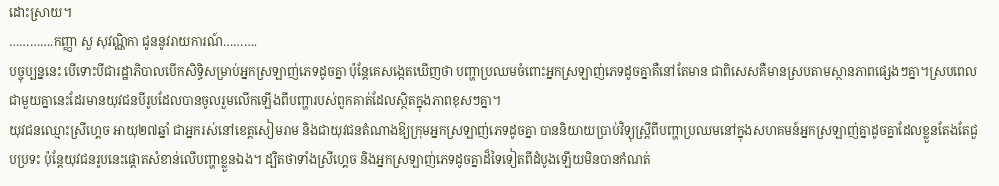ដោះស្រាយ។
………….កញ្ញា សួ សុវណ្ណិកា ជូននូវរាយការណ៍……….
បច្ចុប្បន្ននេះ បើទោះបីជារដ្ឋាភិបាលបើកសិទ្ធិសម្រាប់អ្នកស្រឡាញ់ភេទដូចគ្នា ប៉ុន្តែគេសង្កេតឃើញថា បញ្ហាប្រឈមចំពោះអ្នកស្រឡាញ់ភេទដូចគ្នាគឺនៅតែមាន ជាពិសេសគឺមានស្របតាមស្ថានភាពផ្សេងៗគ្នា។ស្របពេលជាមួយគ្នានេះដែរមានយុវជនបីរូបដែលបានចូលរួមលើកឡើងពីបញ្ហារបស់ពួកគាត់ដែលស្ថិតក្នុងភាពខុសៗគ្នា។
យុវជនឈ្មោះស្រីហ្គេច អាយុ២៧ឆ្នាំ ជាអ្នករស់នៅខេត្តសៀមរាម និងជាយុវជនតំណាងឱ្យក្រុមអ្នកស្រឡាញ់ភេទដូចគ្នា បាននិយាយប្រាប់វិទ្យុស្រ្ដីពីបញ្ហាប្រឈមនៅក្នុងសហគមន៍អ្នកស្រឡាញ់គ្នាដូចគ្នាដែលខ្លួនតែងតែជួបប្រទះ ប៉ុន្តែយុវជនរូបនេះផ្ដោតសំខាន់លើបញ្ហាខ្លួនឯង។ ដ្បិតថាទាំងស្រីហ្គេច និងអ្នកស្រឡាញ់ភេទដូចគ្នាដ៏ទៃទៀតពីដំបូងឡើយមិនបានកំណត់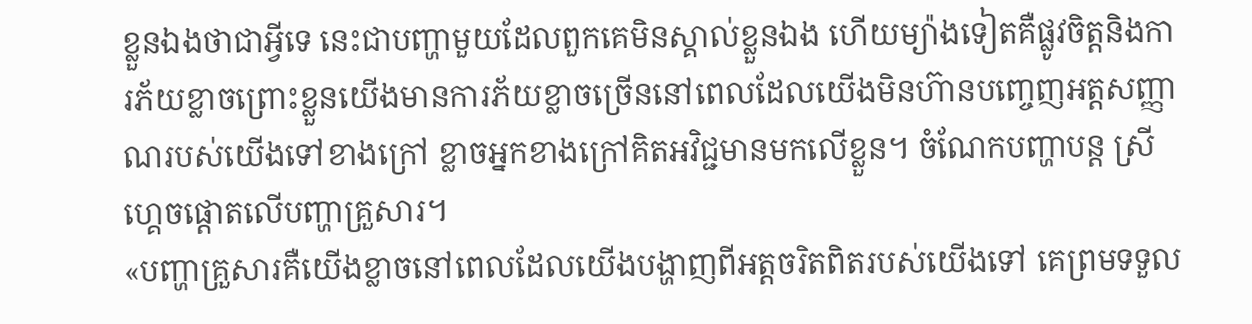ខ្លួនឯងថាជាអ្វីទេ នេះជាបញ្ហាមួយដែលពួកគេមិនស្គាល់ខ្លួនឯង ហើយម្យ៉ាងទៀតគឺផ្លូវចិត្តនិងការភ័យខ្លាចព្រោះខ្លួនយើងមានការភ័យខ្លាចច្រើននៅពេលដែលយើងមិនហ៊ានបញ្ចេញអត្តសញ្ញាណរបស់យើងទៅខាងក្រៅ ខ្លាចអ្នកខាងក្រៅគិតអវិជ្ជមានមកលើខ្លួន។ ចំណែកបញ្ហាបន្ត ស្រីហ្គេចផ្ដោតលើបញ្ហាគ្រួសារ។
«បញ្ហាគ្រួសារគឺយើងខ្លាចនៅពេលដែលយើងបង្ហាញពីអត្តចរិតពិតរបស់យើងទៅ គេព្រមទទួល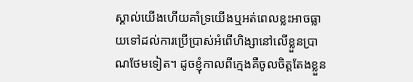ស្គាល់យើងហើយគាំទ្រយើងឬអត់ពេលខ្លះអាចធ្លាយទៅដល់ការប្រើប្រាស់អំពើហិង្សានៅលើខ្លួនប្រាណថែមទៀត។ ដូចខ្ញុំកាលពីក្មេងគឺចូលចិត្តតែងខ្លួន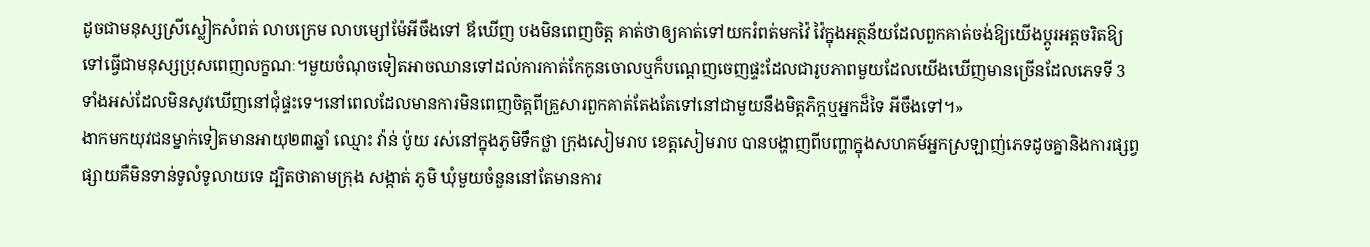ដូចជាមនុស្សស្រីស្លៀកសំពត់ លាបក្រេម លាបម្សៅម៉ែអីចឹងទៅ ឪឃើញ បងមិនពេញចិត្ត គាត់ថាឲ្យគាត់ទៅយករំពត់មកវ៉ៃ វ៉ៃក្នុងអត្ថន័យដែលពួកគាត់ចង់ឱ្យយើងប្ដូរអត្តចរិតឱ្យទៅធ្វើជាមនុស្សប្រុសពេញលក្ខណៈ។មួយចំណុចទៀតអាចឈានទៅដល់ការកាត់កែកូនចោលឬក៏បណ្ដេញចេញផ្ទះដែលជារូបភាពមួយដែលយើងឃើញមានច្រើនដែលភេទទី 3 ទាំងអស់ដែលមិនសូវឃើញនៅជុំផ្ទះទេ។នៅពេលដែលមានការមិនពេញចិត្តពីគ្រួសារពួកគាត់តែងតែទៅនៅជាមួយនឹងមិត្តភិក្តឬអ្នកដ៏ទៃ អីចឹងទៅ។»
ងាកមកយុវជនម្នាក់ទៀតមានអាយុ២៣ឆ្នាំ ឈ្មោះ វ៉ាន់ ប៉ូយ រស់នៅក្នុងភូមិទឹកថ្លា ក្រុងសៀមរាប ខេត្តសៀមរាប បានបង្ហាញពីបញ្ហាក្នុងសហគម៍អ្នកស្រឡាញ់ភេទដូចគ្នានិងការផ្សព្វផ្សាយគឺមិនទាន់ទូលំទូលាយទេ ដ្បិតថាតាមក្រុង សង្កាត់ ភូមិ ឃុំមួយចំនួននៅតែមានការ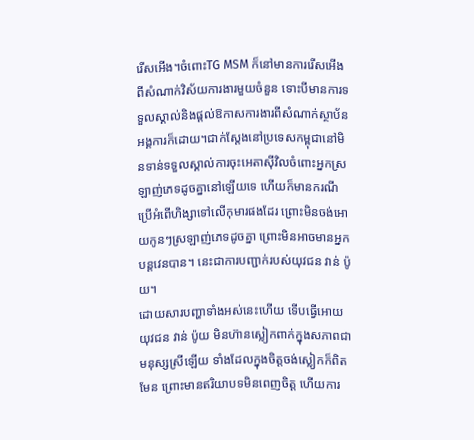រើសអើង។ចំពោះTG MSM ក៏នៅមានការរើសអើងពីសំណាក់វិស័យការងារមួយចំនួន ទោះបីមានការទទួលស្គាល់និងផ្ដល់ឱកាសការងារពីសំណាក់ស្ថាប័នអង្គការក៏ដោយ។ជាក់ស្ដែងនៅប្រទេសកម្ពុជានៅមិនទាន់ទទួលស្គាល់ការចុះអេតាស៊ីវិលចំពោះអ្នកស្រឡាញ់ភេទដូចគ្នានៅឡើយទេ ហើយក៏មានករណីប្រើអំពើហិង្សាទៅលើកុមារផងដែរ ព្រោះមិនចង់អោយកូនៗស្រឡាញ់ភេទដូចគ្នា ព្រោះមិនអាចមានអ្នកបន្តវេនបាន។ នេះជាការបញ្ជាក់របស់យុវជន វាន់ ប៉ូយ។
ដោយសារបញ្ហាទាំងអស់នេះហើយ ទើបធ្វើអោយ យុវជន វាន់ ប៉ូយ មិនហ៊ានស្លៀកពាក់ក្នុងសភាពជាមនុស្សស្រីឡើយ ទាំងដែលក្នុងចិត្តចង់ស្លៀកក៏ពិតមែន ព្រោះមានឥរិយាបទមិនពេញចិត្ត ហើយការ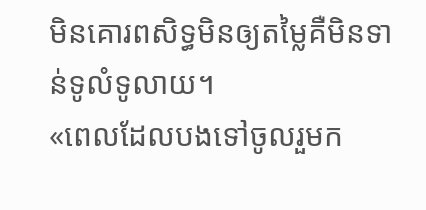មិនគោរពសិទ្ធមិនឲ្យតម្លៃគឺមិនទាន់ទូលំទូលាយ។
«ពេលដែលបងទៅចូលរួមក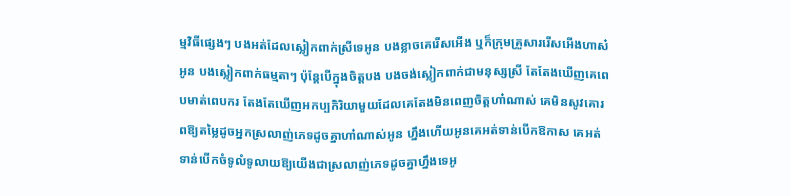ម្មវិធីផ្សេងៗ បងអត់ដែលស្លៀកពាក់ស្រីទេអូន បងខ្លាចគេរើសអើង ឬក៏ក្រុមគ្រួសាររើសអើងហាស៎អូន បងស្លៀកពាក់ធម្មតាៗ ប៉ុន្តែបើក្នុងចិត្តបង បងចង់ស្លៀកពាក់ជាមនុស្សស្រី តែតែងឃើញគេពេបមាត់ពេបករ តែងតែឃើញអកប្បកិរិយាមួយដែលគេតែងមិនពេញចិត្តហា៎ណាស់ គេមិនសូវគោរពឱ្យតម្លៃដូចអ្នកស្រលាញ់ភេទដូចគ្នាហា៎ណាស់អូន ហ្នឹងហើយអូនគេអត់ទាន់បើកឱកាស គេអត់ទាន់បើកចំទូលំទូលាយឱ្យយើងជាស្រលាញ់ភេទដូចគ្នាហ្នឹងទេអូ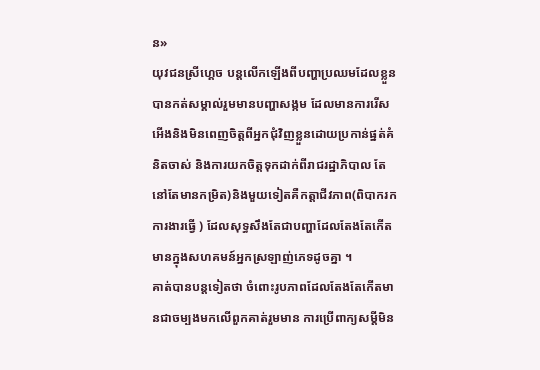ន»
យុវជនស្រីហ្គេច បន្តលើកឡើងពីបញ្ហាប្រឈមដែលខ្លួនបានកត់សម្គាល់រួមមានបញ្ហាសង្កម ដែលមានការរើសអើងនិងមិនពេញចិត្តពីអ្នកជុំវិញខ្លួនដោយប្រកាន់ផ្នត់គំនិតចាស់ និងការយកចិត្តទុកដាក់ពីរាជរដ្ឋាភិបាល តែនៅតែមានកម្រិត)និងមួយទៀតគឺកត្តាជីវភាព(ពិបាករកការងារធ្វើ ) ដែលសុទ្ធសឹងតែជាបញ្ហាដែលតែងតែកើតមានក្នុងសហគមន៍អ្នកស្រឡាញ់ភេទដូចគ្នា ។
គាត់បានបន្តទៀតថា ចំពោះរូបភាពដែលតែងតែកើតមានជាចម្បងមកលើពួកគាត់រួមមាន ការប្រើពាក្យសម្ដីមិន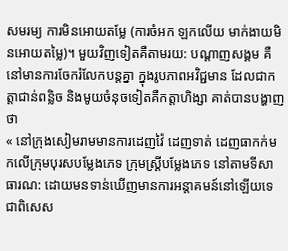សមរម្យ ការមិនអោយតម្លែ (ការចំអក ឡកលើយ មាក់ងាយមិនអោយតម្លៃ)។ មួយវិញទៀតគឺតាមរយ: បណ្ដាញសង្គម គឺនៅមានការចែករំលែកបន្តគ្នា ក្នុងរូបភាពអវិជ្ជមាន ដែលជាកត្តាជាន់ពន្លិច និងមូយចំនុចទៀតគឺកត្តាហិង្សា គាត់បានបង្ហាញថា
« នៅក្រុងសៀមរាមមានការដេញវ៉ៃ ដេញទាត់ ដេញធាកក់មកលើក្រុមបុរសបម្លែងភេទ ក្រុមស្រ្តីបម្លែងភេទ នៅតាមទីសាធារណ: ដោយមនទាន់ឃើញមានការអន្តាគមន៍នៅឡើយទេ ជាពិសេស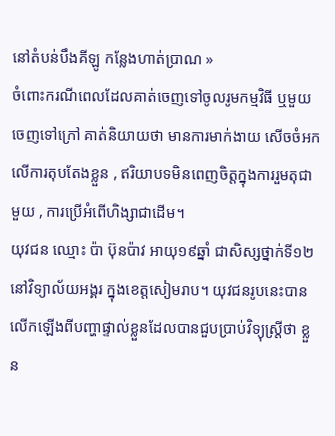នៅតំបន់បឹងគីឡូ កន្លែងហាត់ប្រាណ »
ចំពោះករណីពេលដែលគាត់ចេញទៅចូលរូមកម្មវិធី ឬមួយចេញទៅក្រៅ គាត់និយាយថា មានការមាក់ងាយ សើចចំអកលើការតុបតែងខ្លួន , ឥរិយាបទមិនពេញចិត្តក្នុងការរួមតុជាមួយ , ការប្រើអំពើហិង្សាជាដើម។
យុវជន ឈ្មោះ ប៉ា ប៊ុនប៉ាវ អាយុ១៩ឆ្នាំ ជាសិស្សថ្នាក់ទី១២នៅវិទ្យាល័យអង្គរ ក្នុងខេត្តសៀមរាប។ យុវជនរូបនេះបានលើកឡើងពីបញ្ហាផ្ទាល់ខ្លួនដែលបានជួបប្រាប់វិទ្យុស្រ្តីថា ខ្លួន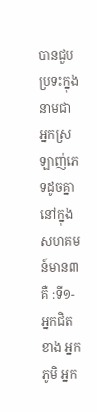បានជួបប្រទះក្នុងនាមជាអ្នកស្រឡាញ់ភេទដូចគ្នានៅក្នុងសហគមន៍មាន៣គឺ :ទី១-អ្នកជិតខាង អ្នកភូមិ អ្នក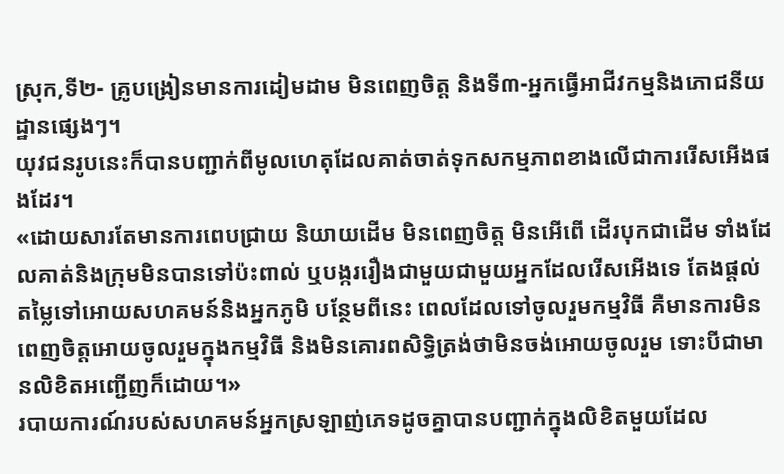ស្រុក,ទី២- គ្រូបង្រៀនមានការដៀមដាម មិនពេញចិត្ត និងទី៣-អ្នកធ្វើអាជីវកម្មនិងភោជនីយដ្ឋានផ្សេងៗ។
យុវជនរូបនេះក៏បានបញ្ជាក់ពីមូលហេតុដែលគាត់ចាត់ទុកសកម្មភាពខាងលើជាការរើសអើងផងដែរ។
«ដោយសារតែមានការពេបជ្រាយ និយាយដើម មិនពេញចិត្ត មិនអើពើ ដើរបុកជាដើម ទាំងដែលគាត់និងក្រុមមិនបានទៅប៉ះពាល់ ឬបង្កររឿងជាមួយជាមួយអ្នកដែលរើសអើងទេ តែងផ្ដល់តម្លៃទៅអោយសហគមន៍និងអ្នកភូមិ បន្ថែមពីនេះ ពេលដែលទៅចូលរួមកម្មវិធី គឺមានការមិនពេញចិត្តអោយចូលរួមក្នុងកម្មវិធី និងមិនគោរពសិទ្ធិត្រង់ថាមិនចង់អោយចូលរួម ទោះបីជាមានលិខិតអញ្ជើញក៏ដោយ។»
របាយការណ៍របស់សហគមន៍អ្នកស្រឡាញ់ភេទដូចគ្នាបានបញ្ជាក់ក្នុងលិខិតមួយដែល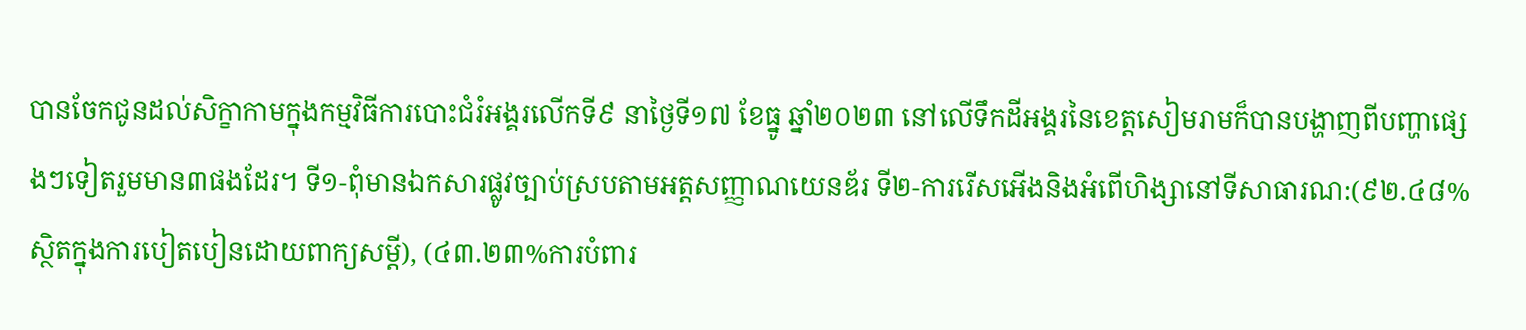បានចែកជូនដល់សិក្ខាកាមក្នុងកម្មវិធីការបោះជំរំអង្គរលើកទី៩ នាថ្ងៃទី១៧ ខែធ្នូ ឆ្នាំ២០២៣ នៅលើទឹកដីអង្គរនៃខេត្តសៀមរាមក៏បានបង្ហាញពីបញ្ហាផ្សេងៗទៀតរួមមាន៣ផងដែរ។ ទី១-ពុំមានឯកសារផ្លូវច្បាប់ស្របតាមអត្តសញ្ញាណយេនឌ័រ ទី២-ការរើសអើងនិងអំពើហិង្សានៅទីសាធារណ:(៩២.៤៨%ស្ថិតក្នុងការបៀតបៀនដោយពាក្យសម្ដី), (៤៣.២៣%ការបំពារ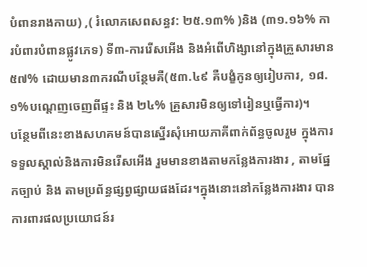បំពានរាងកាយ) ,( រំលោភសេពសន្ធវ: ២៥.១៣% )និង (៣១.១៦% ការបំពារបំពានផ្លូវភេទ) ទី៣-ការរើសអើង និងអំពើហិង្សានៅក្នុងគ្រួសារមាន៥៧% ដោយមាន៣ករណីបន្ថែមគឺ(៥៣.៤៩ គឺបង្ខំកូនឲ្យរៀបការ, ១៨.១%បណ្ដេញចេញពីផ្ទះ និង ២៤% គ្រួសារមិនឲ្យទៅរៀនឬធ្វើការ)។
បន្ថែមពីនេះខាងសហគមន៍បានស្នើរសុំអោយភាគីពាក់ព័ន្ធចូលរួម ក្នុងការទទួលស្គាល់និងការមិនរើសអើង រួមមានខាងតាមកន្លែងការងារ , តាមផ្នែកច្បាប់ និង តាមប្រព័ន្ធផ្សព្វផ្សាយផងដែរ។ក្នុងនោះនៅកន្លែងការងារ បានការពារផលប្រយោជន៍រ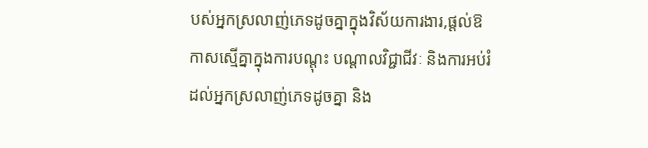បស់អ្នកស្រលាញ់ភេទដូចគ្នាក្នុងវិស័យការងារ,ផ្តល់ឱកាសស្មើគ្នាក្នុងការបណ្តុះ បណ្តាលវិជ្ជាជីវៈ និងការអប់រំដល់អ្នកស្រលាញ់ភេទដូចគ្នា និង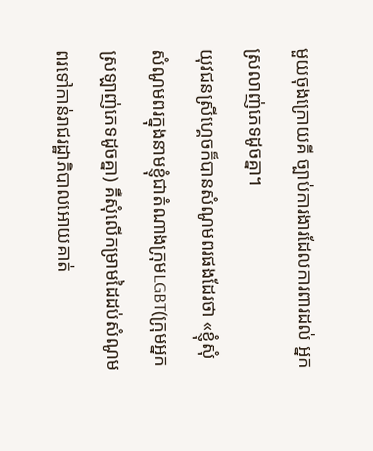មួយចុងក្រោយគី ច្បាប់ការងារដែលការពារដល់ អ្នកស្រលាញ់ភេទដូចគ្នា។
យុវជនស្រីហ្គេចក៏បានសំណូមពរផងដែរថា «ខ្ញុំសុំសំណូមពរក្នុងនាមខ្ញុំជាតំណាងក្រុមLGBT(ក្រុមអ្នកស្រឡាញ់ភេទដូចគ្នា) គឺសុំលើកម្រាមដៃដប់សំណូមពរទៅកាន់រាជរដ្ឋាភិបាលអោយគាត់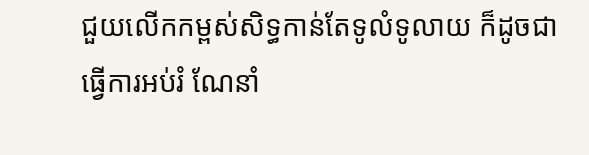ជួយលើកកម្ពស់សិទ្ធកាន់តែទូលំទូលាយ ក៏ដូចជាធ្វើការអប់រំ ណែនាំ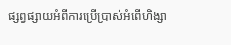ផ្សព្វផ្សាយអំពីការប្រើប្រាស់អំពើហិង្សា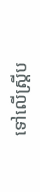ទៅលើស្រ្តីប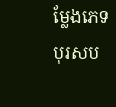ម្លែងភេទបុរសប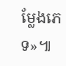ម្លែងភេទ»៕